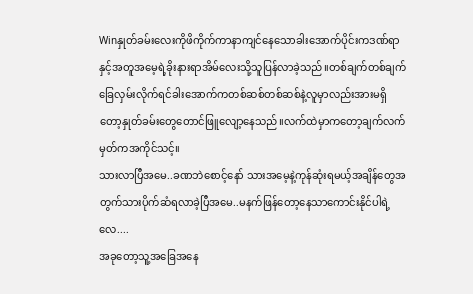Winနှုတ်ခမ်းလေးကိုဖိကိုက်ကာနာကျင်နေသောခါးအောက်ပိုင်းကဒဏ်ရာနှင့်အတူအမေ့ရဲ့ခိုးနားရာအိမ်လေးသို့သူပြန်လာခဲ့သည်။တစ်ချက်တစ်ချက်ခြေလှမ်းလိုက်ရင်ခါးအောက်ကတစ်ဆစ်တစ်ဆစ်နဲ့လူမှာလည်းအားမရှိတော့နှုတ်ခမ်းတွေတောင်ဖြူလျော့နေသည်။လက်ထဲမှာကတော့ချက်လက်မှတ်ကအကိုင်သင့်။
သားလာပြီအမေ..ခဏဘဲစောင့်နော် သားအမေ့နဲ့ကုန်ဆုံးရမယ့်အချိန်တွေအတွက်သားပိုက်ဆံရလာခဲ့ပြီအမေ..မနက်ဖြန်တော့နေသာကောင်းနိုင်ပါရဲ့လေ....
အခုတော့သူ့အခြေအနေ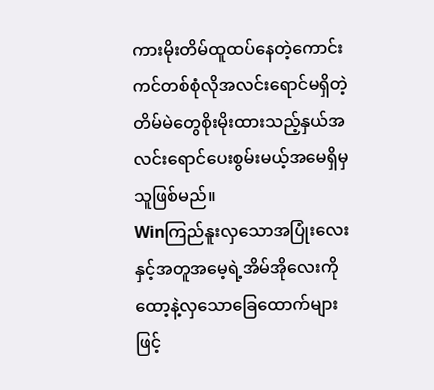ကားမိုးတိမ်ထူထပ်နေတဲ့ကောင်းကင်တစ်စုံလိုအလင်းရောင်မရှိတဲ့တိမ်မဲတွေစိုးမိုးထားသည့်နှယ်အလင်းရောင်ပေးစွမ်းမယ့်အမေရှိမှသူဖြစ်မည်။
Winကြည်နူးလှသောအပြုံးလေးနှင့်အတူအမေ့ရဲ့အိမ်အိုလေးကိုထော့နဲ့လှသောခြေထောက်များဖြင့်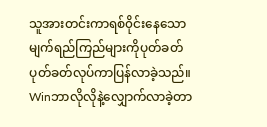သူအားတင်းကာရစ်၀ိုင်းနေသောမျက်ရည်ကြည်များကိုပုတ်ခတ်ပုတ်ခတ်လုပ်ကာပြန်လာခဲ့သည်။
Winဘာလိုလိုနဲ့လျှောက်လာခဲ့တာ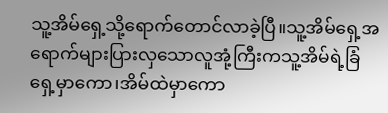သူ့အိမ်ရှေ့သို့ရောက်တောင်လာခဲ့ပြီ။သူ့အိမ်ရှေ့အရောက်များပြားလှသောလူအုံ့ကြီးကသူ့အိမ်ရဲ့ခြံရှေ့မှာကော၊အိမ်ထဲမှာကော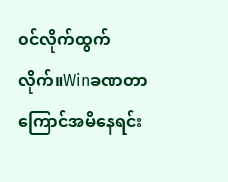၀င်လိုက်ထွက်လိုက်။Winခဏတာကြောင်အမိနေရင်း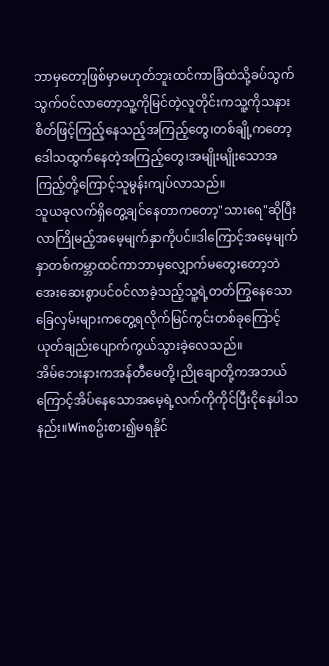ဘာမှတော့ဖြစ်မှာမဟုတ်ဘူးထင်ကာခြံထဲသို့ခပ်သွက်သွက်၀င်လာတော့သူ့ကိုမြင်တဲ့လူတိုင်းကသူ့ကိုသနားစိတ်ဖြင့်ကြည့်နေသည့်အကြည့်တွေ၊တစ်ချို့ကတော့ဒေါသထွက်နေတဲ့အကြည့်တွေ၊အမျိုးမျိုးသောအကြည့်တို့ကြောင့်သူမွန်းကျပ်လာသည်။
သူယခုလက်ရှိတွေ့ချင်နေတာကတော့"သားရေ"ဆိုပြီးလာကြိုမည့်အမေ့မျက်နှာကိုပင်။ဒါကြောင့်အမေ့မျက်နှာတစ်ကမ္ဘာထင်ကာဘာမှလျှောက်မတွေးတော့ဘဲအေးဆေးစွာပင်၀င်လာခဲ့သည့်သူ့ရဲ့တတ်ကြွနေသောခြေလှမ်းများကတွေ့ရလိုက်မြင်ကွင်းတစ်ခုကြောင့်ယုတ်ချည်းပျောက်ကွယ်သွားခဲ့လေသည်။
အိမ်ဘေးနားကအန်တီမေတို့၊ညိုချောတို့ကအဘယ်ကြောင့်အိပ်နေသောအမေ့ရဲ့လက်ကိုကိုင်ပြီးငိုနေပါသနည်း။Winစဥ်းစား၍မရနိုင်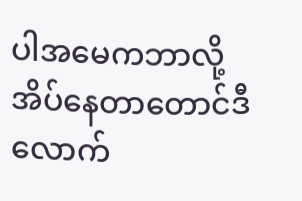ပါအမေကဘာလို့အိပ်နေတာတောင်ဒီလောက်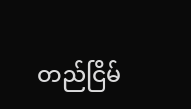တည်ငြိမ်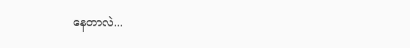နေတာလဲ...